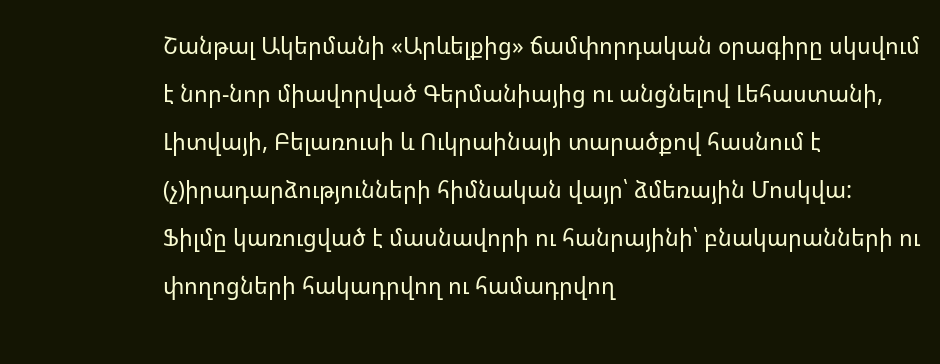Շանթալ Ակերմանի «Արևելքից» ճամփորդական օրագիրը սկսվում է նոր-նոր միավորված Գերմանիայից ու անցնելով Լեհաստանի, Լիտվայի, Բելառուսի և Ուկրաինայի տարածքով հասնում է (չ)իրադարձությունների հիմնական վայր՝ ձմեռային Մոսկվա:
Ֆիլմը կառուցված է մասնավորի ու հանրայինի՝ բնակարանների ու փողոցների հակադրվող ու համադրվող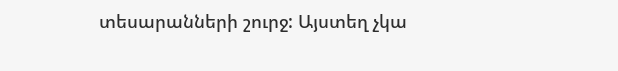տեսարանների շուրջ: Այստեղ չկա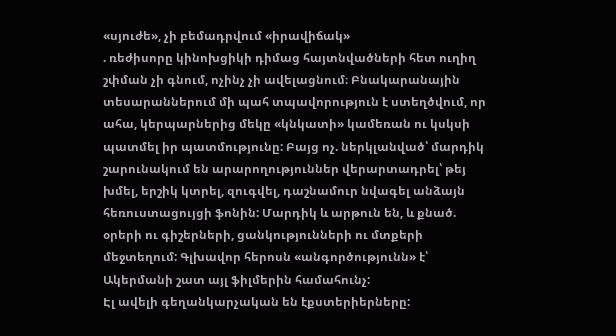«սյուժե», չի բեմադրվում «իրավիճակ»
. ռեժիսորը կինոխցիկի դիմաց հայտնվածների հետ ուղիղ շփման չի գնում, ոչինչ չի ավելացնում։ Բնակարանային տեսարաններում մի պահ տպավորություն է ստեղծվում, որ ահա, կերպարներից մեկը «կնկատի» կամեռան ու կսկսի պատմել իր պատմությունը: Բայց ոչ. ներկլանված՝ մարդիկ շարունակում են արարողություններ վերարտադրել՝ թեյ խմել, երշիկ կտրել, զուգվել, դաշնամուր նվագել անձայն հեռուստացույցի ֆոնին: Մարդիկ և արթուն են, և քնած. օրերի ու գիշերների, ցանկությունների ու մտքերի մեջտեղում: Գլխավոր հերոսն «անգործությունն» է՝ Ակերմանի շատ այլ ֆիլմերին համահունչ:
Էլ ավելի գեղանկարչական են էքստերիերները: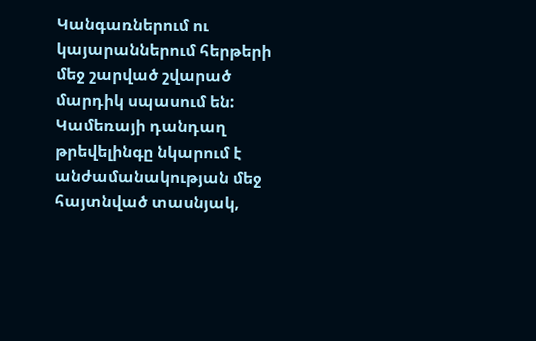Կանգառներում ու կայարաններում հերթերի մեջ շարված շվարած մարդիկ սպասում են: Կամեռայի դանդաղ թրեվելինգը նկարում է անժամանակության մեջ հայտնված տասնյակ,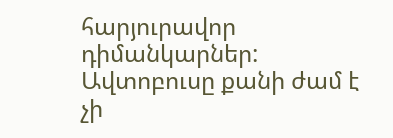հարյուրավոր դիմանկարներ: Ավտոբուսը քանի ժամ է չի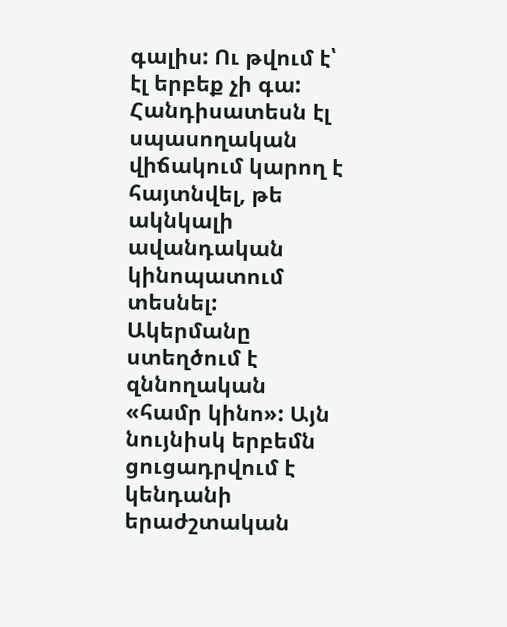գալիս: Ու թվում է՝ էլ երբեք չի գա:
Հանդիսատեսն էլ սպասողական վիճակում կարող է հայտնվել, թե ակնկալի ավանդական կինոպատում տեսնել: Ակերմանը ստեղծում է զննողական «համր կինո»: Այն նույնիսկ երբեմն ցուցադրվում է կենդանի երաժշտական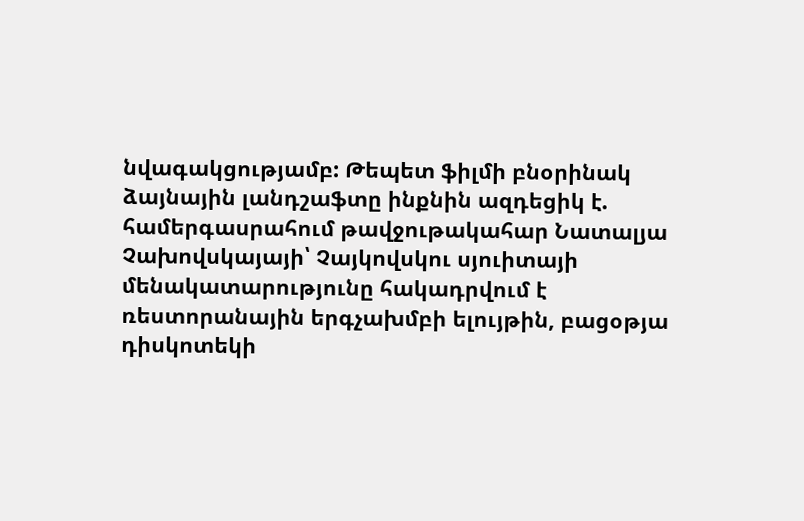նվագակցությամբ: Թեպետ ֆիլմի բնօրինակ ձայնային լանդշաֆտը ինքնին ազդեցիկ է. համերգասրահում թավջութակահար Նատալյա Չախովսկայայի՝ Չայկովսկու սյուիտայի մենակատարությունը հակադրվում է ռեստորանային երգչախմբի ելույթին, բացօթյա դիսկոտեկի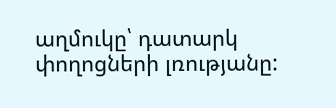աղմուկը՝ դատարկ փողոցների լռությանը: